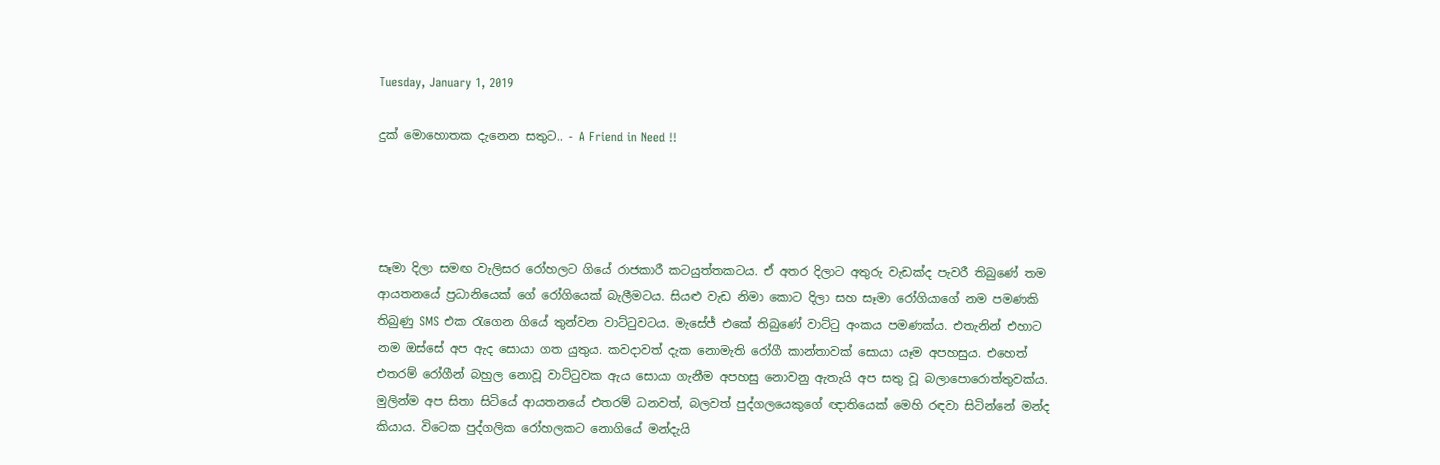Tuesday, January 1, 2019

දුක් මොහොතක දැනෙන සතුට.. - A Friend in Need !!




සෑමා දිලා සමඟ වැලිසර රෝහලට ගියේ රාජකාරී කටයුත්තකටය. ඒ අතර දිලාට අතුරු වැඩක්ද පැවරී තිබුණේ තම ආයතනයේ ප්‍රධානියෙක් ගේ රෝගියෙක් බැලීමටය. සියළු වැඩ නිමා කොට දිලා සහ සෑමා රෝගියාගේ නම පමණකි තිබුණු SMS එක රැගෙන ගියේ තුන්වන වාට්ටුවටය. මැසේජ් එකේ තිබුණේ වාට්ටු අංකය පමණක්ය. එතැනින් එහාට නම ඔස්සේ අප ඇද සොයා ගත යුතුය. කවදාවත් දැක නොමැති රෝගී කාන්තාවක් සොයා යෑම අපහසුය. එහෙත් එතරම් රෝගීන් බහුල නොවූ වාට්ටුවක ඇය සොයා ගැනීම අපහසු නොවනු ඇතැයි අප සතු වූ බලාපොරොත්තුවක්ය. මුලින්ම අප සිතා සිටියේ ආයතනයේ එතරම් ධනවත්, බලවත් පුද්ගලයෙකුගේ ඥාතියෙක් මෙහි රඳවා සිටින්නේ මන්ද කියාය. විටෙක පුද්ගලික රෝහලකට නොගියේ මන්දැයි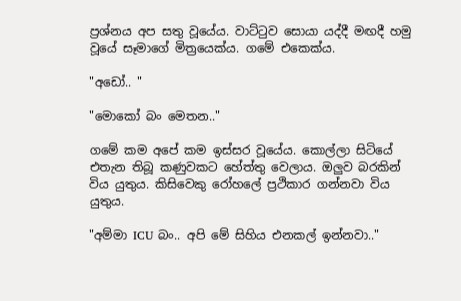ප්‍රශ්නය අප සතු වූයේය. වාට්ටුව සොයා යද්දී මඟදී හමු වූයේ සෑමාගේ මිත්‍රයෙක්ය. ගමේ එකෙක්ය.

"අඩෝ.. "

"මොකෝ බං මෙතන.."

ගමේ කම අපේ කම ඉස්සර වූයේය. කොල්ලා සිටියේ එතැන තිබූ කණුවකට හේත්තු වෙලාය. ඔලුව බරකින් විය යුතුය. කිසිවෙකු රෝහලේ ප්‍රථිකාර ගන්නවා විය යුතුය.

"අම්මා ICU බං.. අපි මේ සිහිය එනකල් ඉන්නවා.."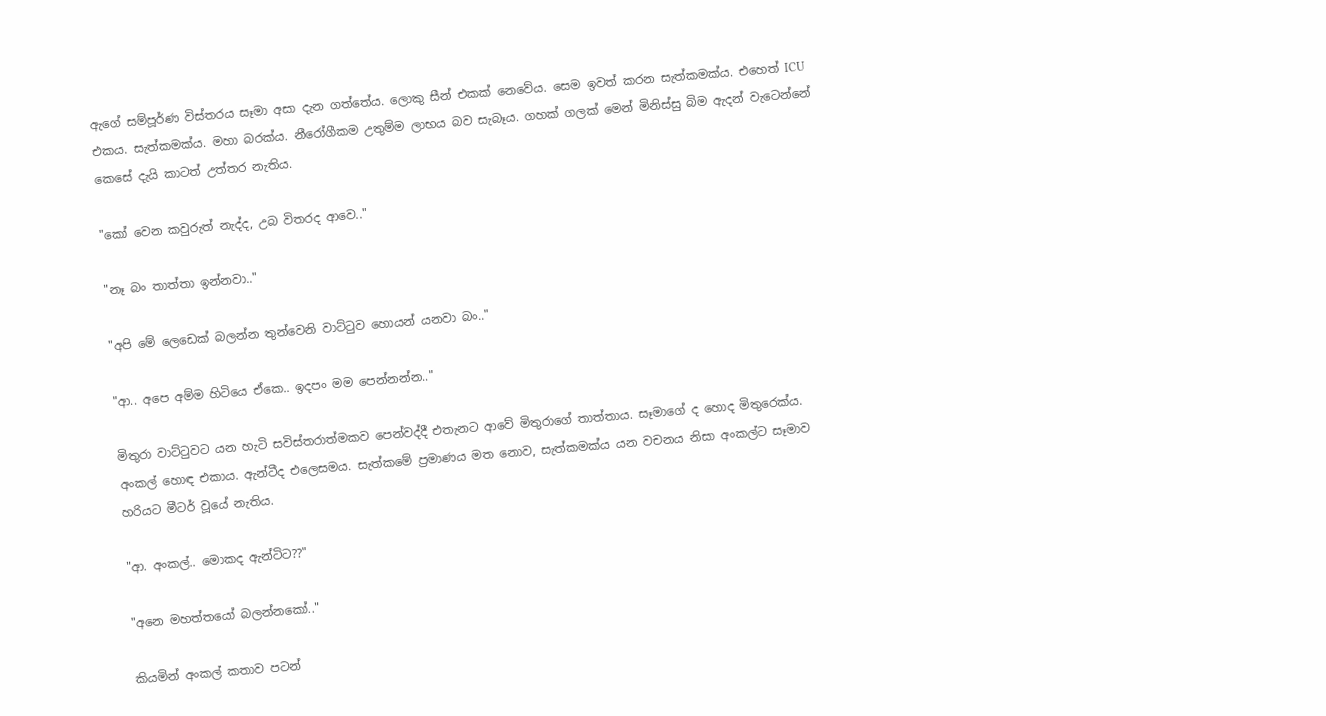ඇගේ සම්පූර්ණ විස්තරය සෑමා අසා දැන ගත්තේය. ලොකු සීන් එකක් නෙවේය. සෙම ඉවත් කරන සැත්කමක්ය. එහෙත් ICU එකය. සැත්කමක්ය. මහා බරක්ය. නීරෝගීකම උතුම්ම ලාභය බව සැබෑය. ගහක් ගලක් මෙන් මිනිස්සු බිම ඇදන් වැටෙන්නේ කෙසේ දැයි කාටත් උත්තර නැතිය.

"කෝ වෙන කවුරුත් නැද්ද, උබ විතරද ආවෙ.."

"නෑ බං තාත්තා ඉන්නවා.."

"අපි මේ ලෙඩෙක් බලන්න තුන්වෙනි වාට්ටුව හොයන් යනවා බං.."

"ආ.. අපෙ අම්ම හිටියෙ ඒකෙ.. ඉදපං මම පෙන්නන්න.."

මිතුරා වාට්ටුවට යන හැටි සවිස්තරාත්මකව පෙන්වද්දී එතැනට ආවේ මිතුරාගේ තාත්තාය. සෑමාගේ ද හොද මිතුරෙක්ය. අංකල් හොඳ එකාය. ඇන්ටීද එලෙසමය. සැත්කමේ ප්‍රමාණය මත නොව, සැත්කමක්ය යන වචනය නිසා අංකල්ට සෑමාව හරියට මීටර් වූයේ නැතිය.

"ආ. අංකල්.. මොකද ඇන්ටිට??"

"අනෙ මහත්තයෝ බලන්නකෝ.."

කියමින් අංකල් කතාව පටන්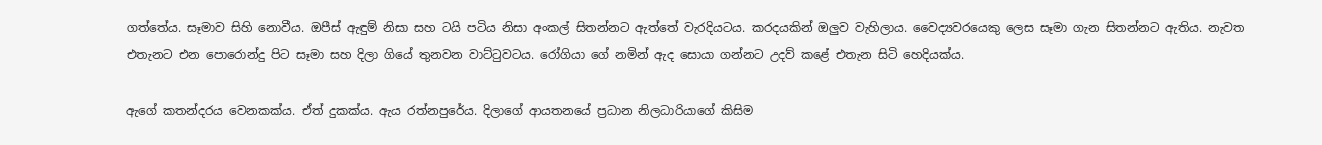ගත්තේය. සෑමාව සිහි නොවීය. ඔපීස් ඇඳුම් නිසා සහ ටයි පටිය නිසා අංකල් සිතන්නට ඇත්තේ වැරදියටය. කරදයකින් ඔලුව වැහිලාය. වෛද්‍යවරයෙකු ලෙස සෑමා ගැන සිතන්නට ඇතිය. නැවත එතැනට එන පොරොන්දු පිට සෑමා සහ දිලා ගියේ තුනවන වාට්ටුවටය. රෝගියා ගේ නමින් ඇද සොයා ගන්නට උදව් කළේ එතැන සිටි හෙදියක්ය.

ඇගේ කතන්දරය වෙනකක්ය. ඒත් දුකක්ය. ඇය රත්නපුරේය. දිලාගේ ආයතනයේ ප්‍රධාන නිලධාරියාගේ කිසිම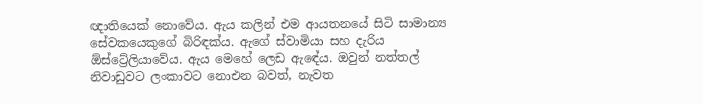ඥාතියෙක් නොවේය. ඇය කලින් එම ආයතනයේ සිටි සාමාන්‍ය සේවකයෙකුගේ බිරිඳක්ය. ඇගේ ස්වාමියා සහ දැරිය ඕස්ට්‍රේලියාවේය. ඇය මෙහේ ලෙඩ ඇඳේය. ඔවුන් නත්තල් නිවාඩුවට ලංකාවට නොඑන බවත්, නැවත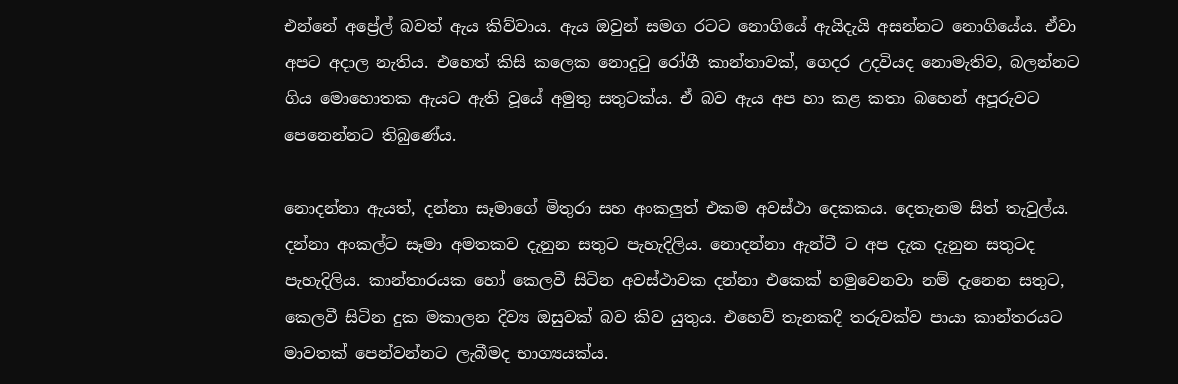එන්නේ අප්‍රේල් බවත් ඇය කිව්වාය. ඇය ඔවුන් සමග රටට නොගියේ ඇයිදැයි අසන්නට නොගියේය. ඒවා අපට අදාල නැතිය. එහෙත් කිසි කලෙක නොදුටු රෝගී කාන්තාවක්, ගෙදර උදවියද නොමැතිව, බලන්නට ගිය මොහොතක ඇයට ඇති වූයේ අමුතු සතුටක්ය. ඒ බව ඇය අප හා කළ කතා බහෙන් අපූරුවට පෙනෙන්නට තිබුණේය.

නොදන්නා ඇයත්, දන්නා සෑමාගේ මිතුරා සහ අංකලුත් එකම අවස්ථා දෙකකය. දෙතැනම සිත් තැවුල්ය. දන්නා අංකල්ට සෑමා අමතකව දැනුන සතුට පැහැදිලිය. නොදන්නා ඇන්ටී ට අප දැක දැනුන සතුටද පැහැදිලිය. කාන්තාරයක හෝ කෙලවී සිටින අවස්ථාවක දන්නා එකෙක් හමුවෙනවා නම් දැනෙන සතුට, කෙලවී සිටින දුක මකාලන දිව්‍ය ඔසුවක් බව කිව යුතුය. එහෙව් තැනකදී තරුවක්ව පායා කාන්තරයට මාවතක් පෙන්වන්නට ලැබීමද භාග්‍යයක්ය.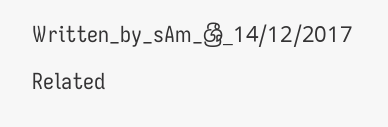Written_by_sAm_ශ්‍රී_14/12/2017
Related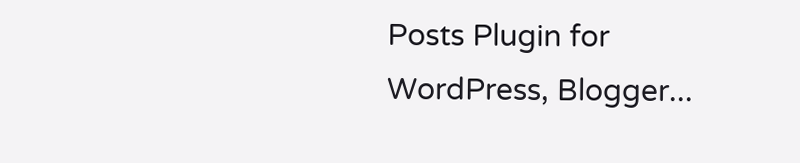Posts Plugin for WordPress, Blogger...